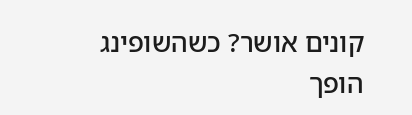קונים אושר? כשהשופינג הופך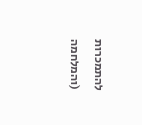להתמכרות (והמלחמה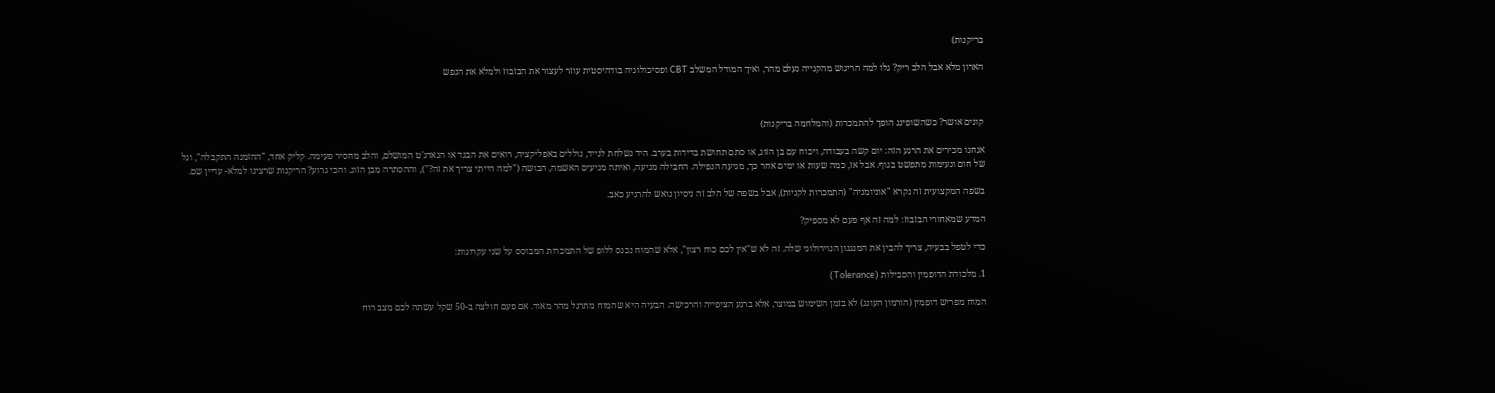בריקנות)

הארון מלא אבל הלב ריק? גלו למה הריגוש מהקנייה נעלם מהר, ואיך המודל המשלב CBT ופסיכולוגיה בודהיסטית עוזר לעצור את הבזבוז ולמלא את הנפש



קונים אושר? כשהשופינג הופך להתמכרות (והמלחמה בריקנות)

אנחנו מכירים את הרגע הזה: יום קשה בעבודה, ויכוח עם בן הזוג, או סתם תחושת בדידות בערב. היד נשלחת לנייד, גוללים באפליקציה, רואים את הבגד או הגאדג'ט המושלם, והלב מחסיר פעימה. קליק אחד, "ההזמנה התקבלה", וגל של חום ונעימות מתפשט בגוף. אבל אז, כמה שעות או ימים אחר כך, מגיעה הנפילה. החבילה מגיעה, ואיתה מגיעים האשמה, הבושה ("למה הייתי צריך את זה?"), וההסתרה מבן הזוג. והכי גרוע? הריקנות שרצינו למלא- עדיין שם.

בשפה המקצועית זה נקרא "אוניומניה" (התמכרות לקניות), אבל בשפה של הלב זה ניסיון נואש להרגיע כאב.

המדע שמאחורי הבזבוז: למה זה אף פעם לא מספיק?

כדי לטפל בבעיה, צריך להבין את המנגנון הנוירולוגי שלה. זה לא ש"אין לכם כוח רצון", אלא שהמוח נכנס ללופ של התמכרות המבוסס על שני עקרונות:

1. מלכודת הדופמין והסבילות (Tolerance)

המוח מפריש דופמין (הורמון העונג) לא בזמן השימוש במוצר, אלא ברגע הציפייה והרכישה. הבעיה היא שהמוח מתרגל מהר מאוד. אם פעם חולצה ב-50 שקל עשתה לכם מצב רוח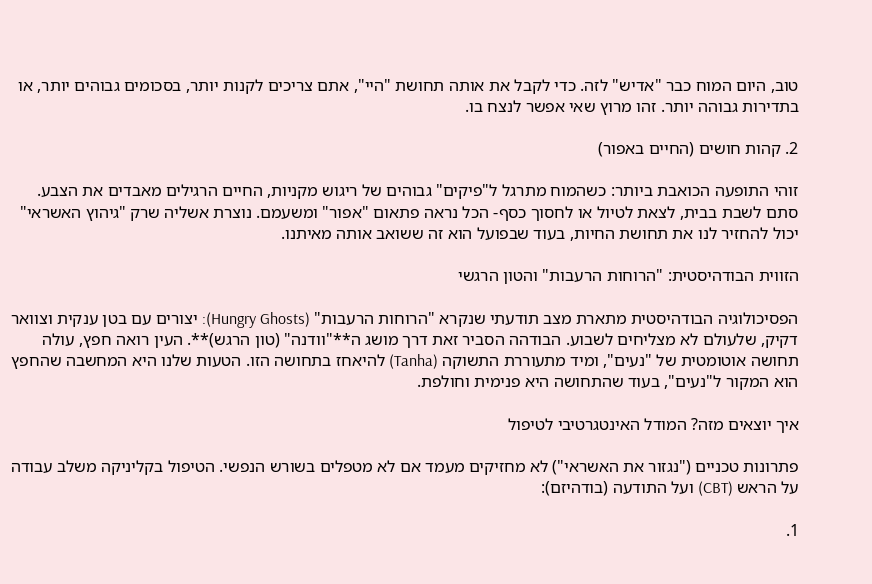טוב, היום המוח כבר "אדיש" לזה. כדי לקבל את אותה תחושת "היי", אתם צריכים לקנות יותר, בסכומים גבוהים יותר, או בתדירות גבוהה יותר. זהו מרוץ שאי אפשר לנצח בו.

2. קהות חושים (החיים באפור)

זוהי התופעה הכואבת ביותר: כשהמוח מתרגל ל"פיקים" גבוהים של ריגוש מקניות, החיים הרגילים מאבדים את הצבע. סתם לשבת בבית, לצאת לטיול או לחסוך כסף- הכל נראה פתאום "אפור" ומשעמם. נוצרת אשליה שרק "גיהוץ האשראי" יכול להחזיר לנו את תחושת החיות, בעוד שבפועל הוא זה ששואב אותה מאיתנו.

הזווית הבודהיסטית: "הרוחות הרעבות" והטון הרגשי

הפסיכולוגיה הבודהיסטית מתארת מצב תודעתי שנקרא "הרוחות הרעבות" (Hungry Ghosts): יצורים עם בטן ענקית וצוואר דקיק, שלעולם לא מצליחים לשבוע. הבודהה הסביר זאת דרך מושג ה**"וודנה" (טון הרגש)**. העין רואה חפץ, עולה תחושה אוטומטית של "נעים", ומיד מתעוררת התשוקה (Tanha) להיאחז בתחושה הזו. הטעות שלנו היא המחשבה שהחפץ הוא המקור ל"נעים", בעוד שהתחושה היא פנימית וחולפת.

איך יוצאים מזה? המודל האינטגרטיבי לטיפול

פתרונות טכניים ("נגזור את האשראי") לא מחזיקים מעמד אם לא מטפלים בשורש הנפשי. הטיפול בקליניקה משלב עבודה על הראש (CBT) ועל התודעה (בודהיזם):

1.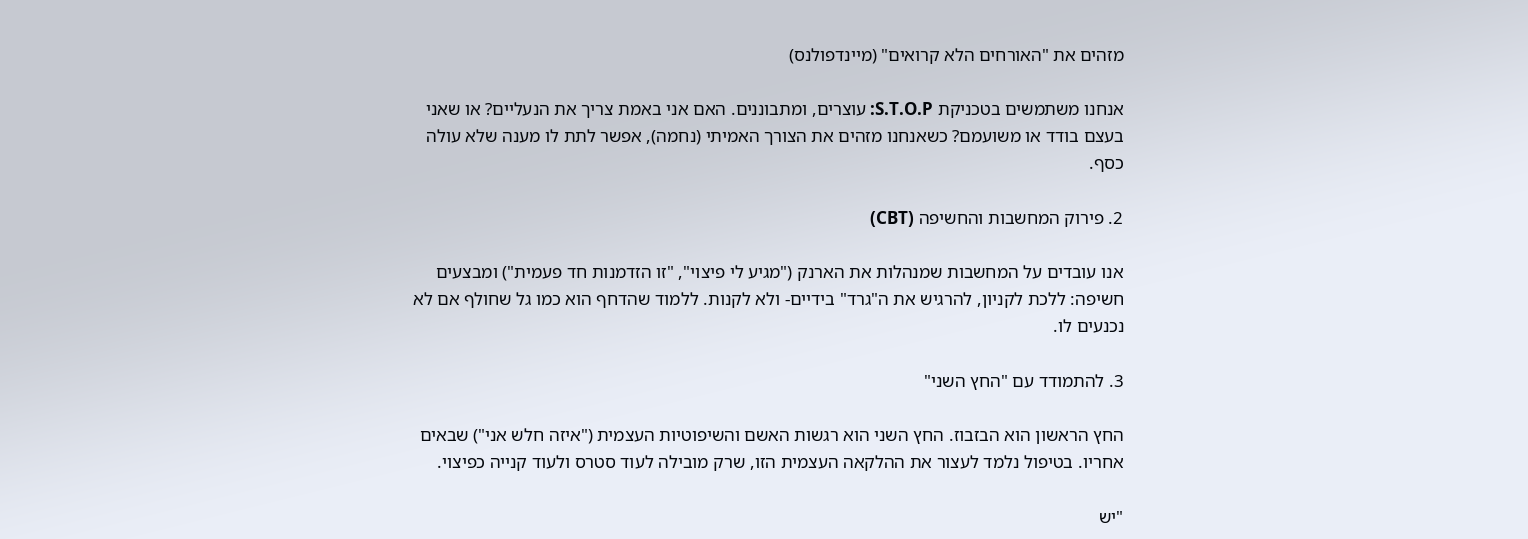מזהים את "האורחים הלא קרואים" (מיינדפולנס)

אנחנו משתמשים בטכניקת S.T.O.P: עוצרים, ומתבוננים. האם אני באמת צריך את הנעליים? או שאני בעצם בודד או משועמם? כשאנחנו מזהים את הצורך האמיתי (נחמה), אפשר לתת לו מענה שלא עולה כסף.

2. פירוק המחשבות והחשיפה (CBT)

אנו עובדים על המחשבות שמנהלות את הארנק ("מגיע לי פיצוי", "זו הזדמנות חד פעמית") ומבצעים חשיפה: ללכת לקניון, להרגיש את ה"גרד" בידיים- ולא לקנות. ללמוד שהדחף הוא כמו גל שחולף אם לא נכנעים לו.

3. להתמודד עם "החץ השני"

החץ הראשון הוא הבזבוז. החץ השני הוא רגשות האשם והשיפוטיות העצמית ("איזה חלש אני") שבאים אחריו. בטיפול נלמד לעצור את ההלקאה העצמית הזו, שרק מובילה לעוד סטרס ולעוד קנייה כפיצוי.

"יש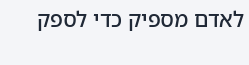לאדם מספיק כדי לספק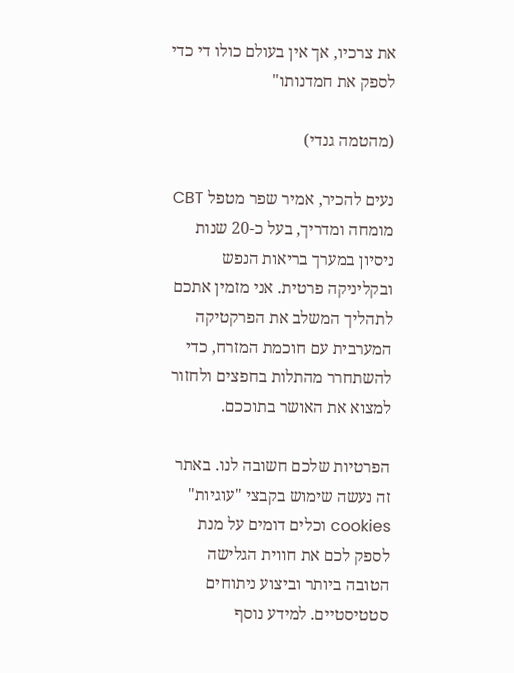את צרכיו, אך אין בעולם כולו די כדי לספק את חמדנותו"

(מהטמה גנדי)

נעים להכיר, אמיר שפר מטפל CBT מומחה ומדריך, בעל כ-20 שנות ניסיון במערך בריאות הנפש ובקליניקה פרטית. אני מזמין אתכם לתהליך המשלב את הפרקטיקה המערבית עם חוכמת המזרח, כדי להשתחרר מהתלות בחפצים ולחזור למצוא את האושר בתוככם.

הפרטיות שלכם חשובה לנו. באתר זה נעשה שימוש בקבצי "עוגיות" cookies וכלים דומים על מנת לספק לכם את חווית הגלישה הטובה ביותר וביצוע ניתוחים סטטיסטיים. למידע נוסף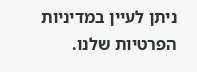ניתן לעיין במדיניות הפרטיות שלנו.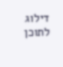דילוג לתוכן